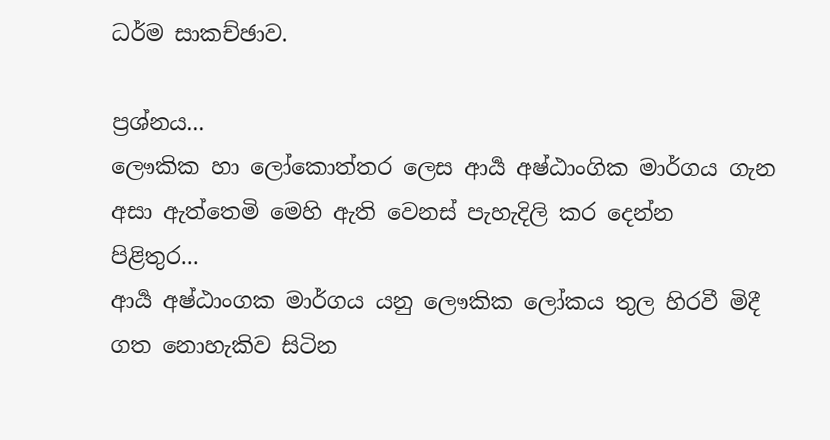ධර්ම සාකච්ඡාව.

ප්‍රශ්නය...
ලෞකික හා ලෝකොත්තර ලෙස ආර්‍ය අෂ්ඨාංගික මාර්ගය ගැන අසා ඇත්තෙමි මෙහි ඇති වෙනස් පැහැදිලි කර දෙන්න
පිළිතුර...
ආර්‍ය අෂ්ඨාංගක මාර්ගය යනු ලෞකික ලෝකය තුල හිරවී මිදී ගත නොහැකිව සිටින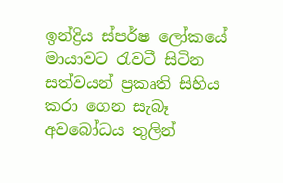ඉන්ද්‍රිය ස්පර්ෂ ලෝකයේ මායාවට රැවටී සිටින සත්වයන් ප්‍රකෘති සිහිය කරා ගෙන සැබෑ අවබෝධය තුලින්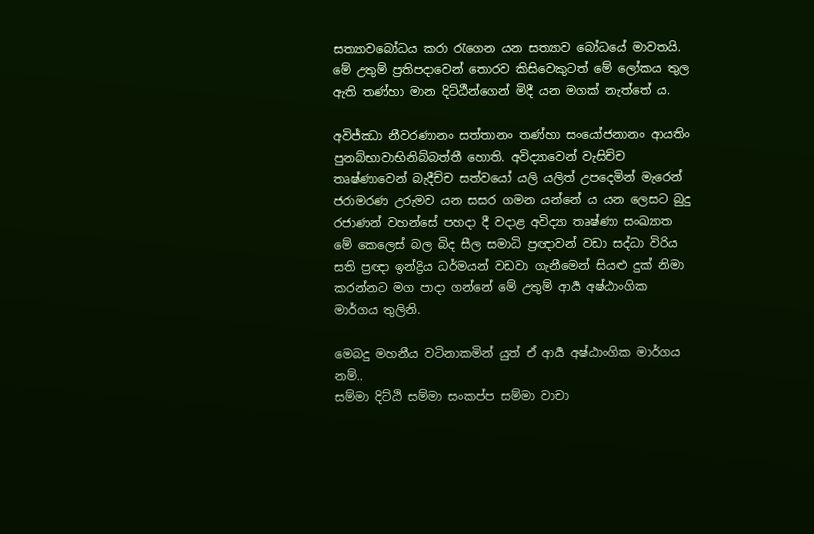සත්‍යාවබෝධය කරා රැගෙන යන සත්‍යාව බෝධයේ මාවතයි. මේ උතුම් ප්‍රතිපදාවෙන් තොරව කිසිවෙකුටත් මේ ලෝකය තුල ඇති තණ්හා මාන දිට්ඨීන්ගෙන් මිදී යන මගක් නැත්තේ ය.

අවිජ්ඣා නීවරණානං සත්තානං තණ්හා සංයෝජනානං ආයතිං පුනබ්භාවාභිනිබ්බත්තී හොති. අවිද්‍යාවෙන් වැසිච්ච තෘෂ්ණාවෙන් බැදීච්ච සත්වයෝ යලි යලිත් උපදෙමින් මැරෙන් ජරාමරණ උරුමව යන සසර ගමන යන්නේ ය යන ලෙසට බුදු රජාණන් වහන්සේ පහදා දී වදාළ අවිද්‍යා තෘෂ්ණා සංඛ්‍යාත මේ කෙලෙස් බල බිද සීල සමාධි ප්‍රඥාවන් වඩා සද්ධා විරිය සති ප්‍රඥා ඉන්ද්‍රිය ධර්මයන් වඩවා ගැනීමෙන් සියළු දුක් නිමා කරන්නට මග පාදා ගන්නේ මේ උතුම් ආර්‍ය අෂ්ඨාංගික මාර්ගය තුලිනි.

මෙබදු මහනීය වටිනාකමින් යුත් ඒ ආර්‍ය අෂ්ඨාංගික මාර්ගය නම්..
සම්මා දිට්ඨි සම්මා සංකප්ප සම්මා වාචා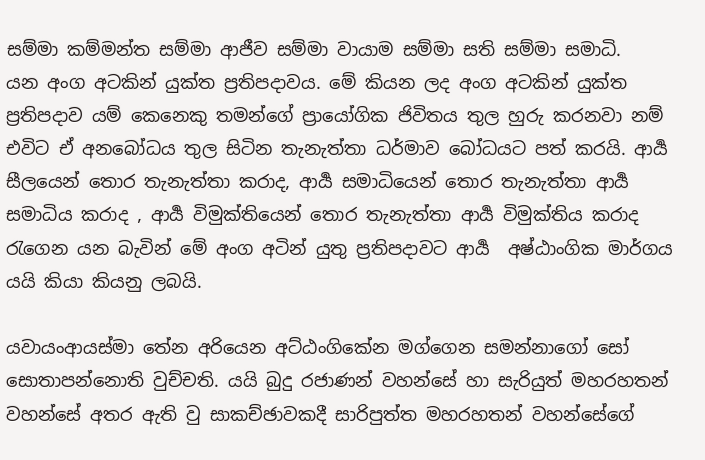සම්මා කම්මන්ත සම්මා ආජීව සම්මා වායාම සම්මා සති සම්මා සමාධි. යන ‍අංග අටකින් යුක්ත ප්‍රතිපදාවය. මේ කියන ලද අංග අටකින් යුක්ත ප්‍රතිපදාව යම් කෙනෙකු තමන්ගේ ප්‍රායෝගික ජිවිතය තුල හුරු කරනවා නම් එවිට ඒ අනබෝධය තුල සිටින තැනැත්තා ධර්මාව බෝධයට පත් කරයි. ආර්‍ය සීලයෙන් තොර තැනැත්තා කරාද, ආර්‍ය සමාධියෙන් තොර තැනැත්තා ආර්‍ය සමාධිය කරාද , ආර්‍ය විමුක්තියෙන් තොර තැනැත්තා ආර්‍ය විමුක්තිය කරාද රැගෙන යන බැවින් මේ අංග අටින් යුතු ප්‍රතිපදාවට ආර්‍ය  අෂ්ඨාංගික මාර්ගය යයි කියා කියනු ලබයි.

යවායංආයස්මා තේන අරියෙන අට්ඨංගිකේන මග්ගෙන සමන්නාගෝ සෝ සොතාපන්නොති වුච්චති. යයි බුදු රජාණන් වහන්සේ හා සැරියුත් මහරහතන් වහන්සේ අතර ඇති වු සාකච්ඡාවකදී සාරිපුත්ත මහරහතන් වහන්සේගේ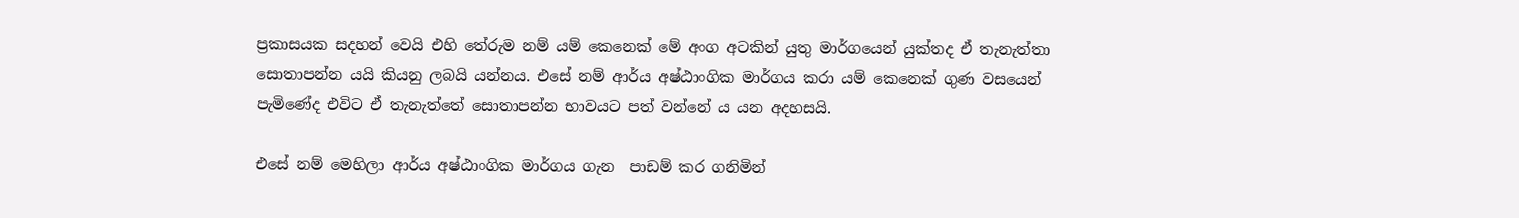ප්‍රකාසයක සදහන් වෙයි එහි තේරුම නම් යම් කෙනෙක් මේ අංග අටකින් යුතු මාර්ගයෙන් යුක්තද ඒ තැනැත්තා සොතාපන්න යයි කියනු ලබයි යන්නය. එසේ නම් ආර්ය අෂ්ඨාංගික මාර්ගය කරා යම් කෙනෙක් ගුණ වසයෙන් පැමිණේද එවිට ඒ තැනැත්තේ සොතාපන්න භාවයට පත් වන්නේ ය යන අදහසයි.

එ‍සේ නම් මෙහිලා ආර්ය අෂ්ඨාංගික මාර්ගය ගැන  පාඩම් කර ගනිමින්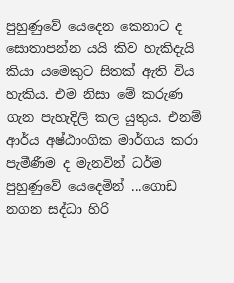පුහුණුවේ යෙදෙන කෙනාට ද සොතාපන්න යයි කිව හැකිදැයි කියා යමෙකුට සිතක් ඇති විය හැකිය. එම නිසා මේ කරුණ ගැන පැහැදිලි කල යුතුය. එනම් ආර්ය අෂ්ඨාංගික මාර්ගය කරා පැමීණීම ද මැනවින් ධර්ම පුහුණුවේ යෙදෙමින් ...ගොඩ නගන සද්ධා හිරි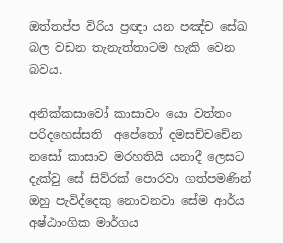ඔත්තප්ප විරිය ප්‍රඥා යන පඤ්ච සේඛ  බල වඩන තැනැත්තාටම හැකි වෙන බවය.

අනික්කසාවෝ කාසාවං යො වත්තං පරිදහෙස්සති  අපේතෝ දමසච්චචේන නසෝ කාසාව මරහතියි යනාදී ලෙසට දැක්වු සේ සිව්රක් පොරවා ගත්පමණින් ඔහු පැවිද්දෙකු නොවනවා සේම ආර්ය අෂ්ඨාංගික මාර්ගය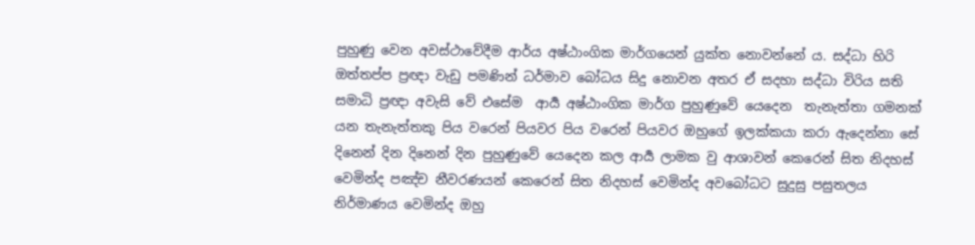පුහුණු වෙන අවස්ථාවේදීම ආර්ය අෂ්ඨාංගික මාර්ගයෙන් යුක්ත නො‍වන්නේ ය. සද්ධා හිරි ඔත්තප්ප ප්‍රඥා වැඩු පමණින් ධර්මාව බෝධය සිදු නොවන අතර ඒ සදහා සද්ධා විරිය සති සමාධි ප්‍රඥා අවැසි වේ එසේම  ආර්‍ය අෂ්ඨාංගික මාර්ග පුහුණුවේ යෙදෙන  තැනැත්තා ගමනක් යන තැනැත්තකු පිය වරෙන් පියවර පිය වරෙන් පියවර ඔහුගේ ඉලක්කයා කරා ඇදෙන්නා සේ දිනෙන් දින දිනෙන් දින පුහුණුවේ යෙදෙන කල ආර්‍ය ලාමක වු ආශාවන් කෙරෙන් සිත නිදහස් වෙමින්ද පඤ්ච නීවරණයන් කෙරෙන් සිත නිදහස් වෙමින්ද අවබෝධට සුදුසු පසුතලය නිර්මාණය වෙමින්ද ඔහු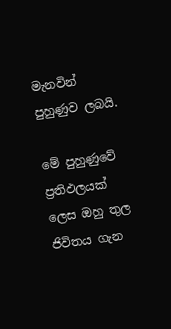මැනවින් පුහුණුව ලබයි.

මේ පුහුණුවේ  ප්‍රතිඵලයක් ලෙස ඔහු තුල ජිවිතය ගැන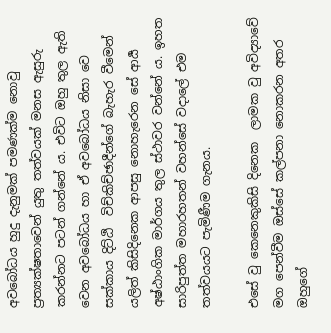අවබෝධය හුදු දැනුමක් පමණක්ම නොවු ප්‍රත්‍යක්ෂතා‍වෙන් යුතු තත්වයක් මනස ඇසුරු කරන්නට පටන් ගන්නේ ය. එවිට ඔහු තුල ඇති වෙන අවබෝධය හා ඒ අවබෝධය නිසා වෙ සක්කාය දිට්ඨි  විච්කිච්ඡාදීන්ගේ බැහැර වීමෙන් යලිත් කිසි‍දිනෙක ආපසු නොහැරෙන සේ ආර්‍ය අෂ්ඨාංගික මාර්ගය තුල ස්ථාවර වන්නේ ය. ඉහත සාරිපුත්ත මහාරහතන් වහන්සේ වදාලේ එම තත්වයයට පැමිණීම ගැනය.

එසේ වු කෙනෙකුකිසි දිනෙක  ලාමක වු අවිද්‍යාවේ මග පෙන්වීම ඔස්සේ කල්පනා නොකරන අතර ඔහුගේ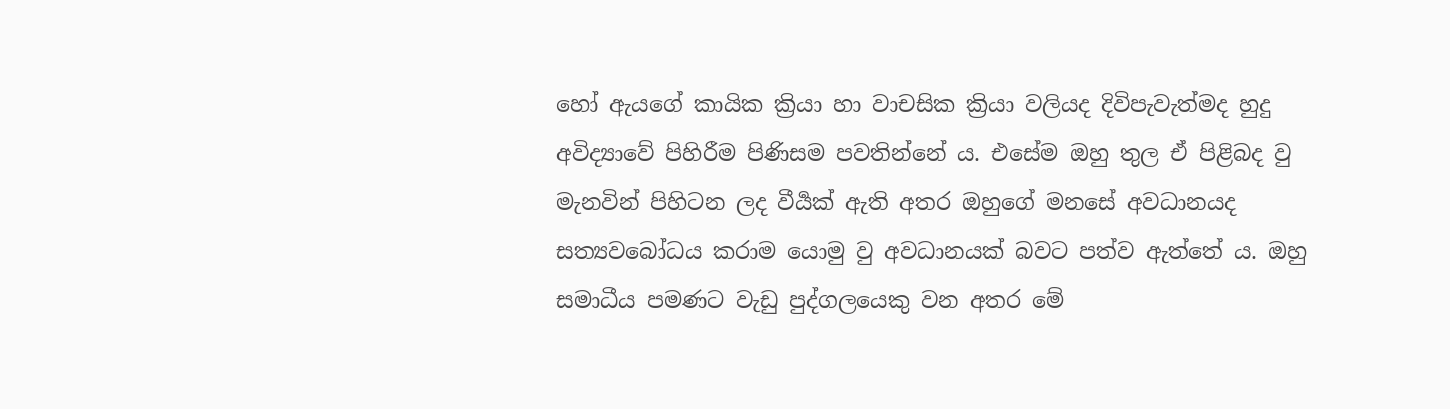හෝ ඇයගේ කායික ක්‍රියා හා වාචසික ක්‍රියා වලියද දිවිපැවැත්මද හුදු අවිද්‍යාවේ පිහිරීම පිණිසම පවතින්නේ ය. එසේම ඔහු තුල ඒ පිළිබද වු මැනවින් පිහිටන ලද වීර්‍යක් ඇති අතර ඔහුගේ මනසේ අවධානයද සත්‍යවබෝධය කරාම යොමු වු අවධානයක් බවට පත්ව ඇත්තේ ය. ඔහු සමාධීය පමණට වැඩු පුද්ගලයෙකු වන අතර මේ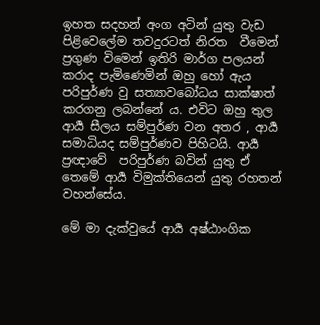ඉහත සදහන් අංග අටින් යුතු වැඩ පිළිවෙලේම තවදුරටත් නිරත  වීමෙන් ප්‍රගුණ විමෙන් ඉතිරි මාර්ග පලයන් කරාද පැමිණෙමින් ඔහු ‍හෝ ඇය පරිපුර්ණ වු සත්‍යාවබෝධය සාක්ෂාත් කරගනු ලබන්නේ ය. එවිට ඔහු තුල ආර්‍ය සීලය සම්පුර්ණ වන අතර , ආර්‍ය සමාධියද සම්පුර්ණව පිහිටයි. ආර්‍ය ප්‍රඥාවේ  පරිපුර්ණ බවින් යුතු ඒ තෙමේ ආර්‍ය විමුක්තියෙන් යුතු රහතන් වහන්සේය.

මේ මා දැක්වුයේ ආර්‍ය අෂ්ඨාංගික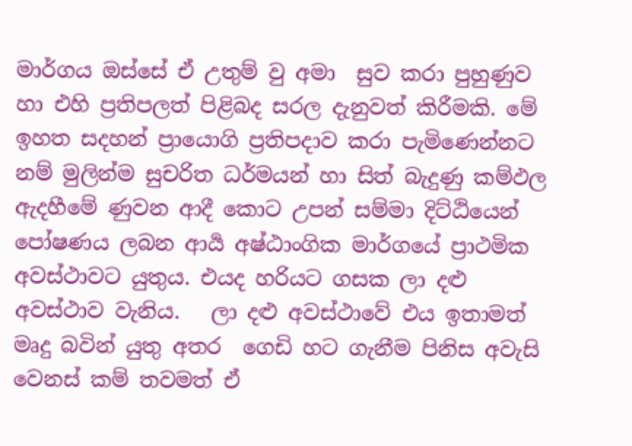මාර්ගය ඔස්සේ ඒ උතුම් වු අමා  ‍සුව කරා පුහුණුව හා එහි ප්‍රතිපලත් පිළිබද සරල දැනුවත් කිරීමකි. මේ ඉහත සදහන් ප්‍රායොගි ප්‍රතිපදාව කරා පැමිණෙන්නට නම් මුලින්ම සුචරිත ධර්මයන් හා සිත් බැදුණු කම්ඵල ඇදහීමේ ණුවන ආදී කොට උපන් සම්මා දිට්ඨියෙන් පෝෂණය ලබන ආර්‍ය අෂ්ඨාංගික මාර්ගයේ ප්‍රාථමික අවස්ථාවට යුතුය. එයද හරියට ගසක ලා දළු අවස්ථාව වැනිය.   ලා දළු අවස්ථාවේ එය ඉතාමත් මෘදු බවින් යුතු අතර  ගෙඩි හට ගැනීම පිනිස අවැසි වෙනස් කම් තවමත් ඒ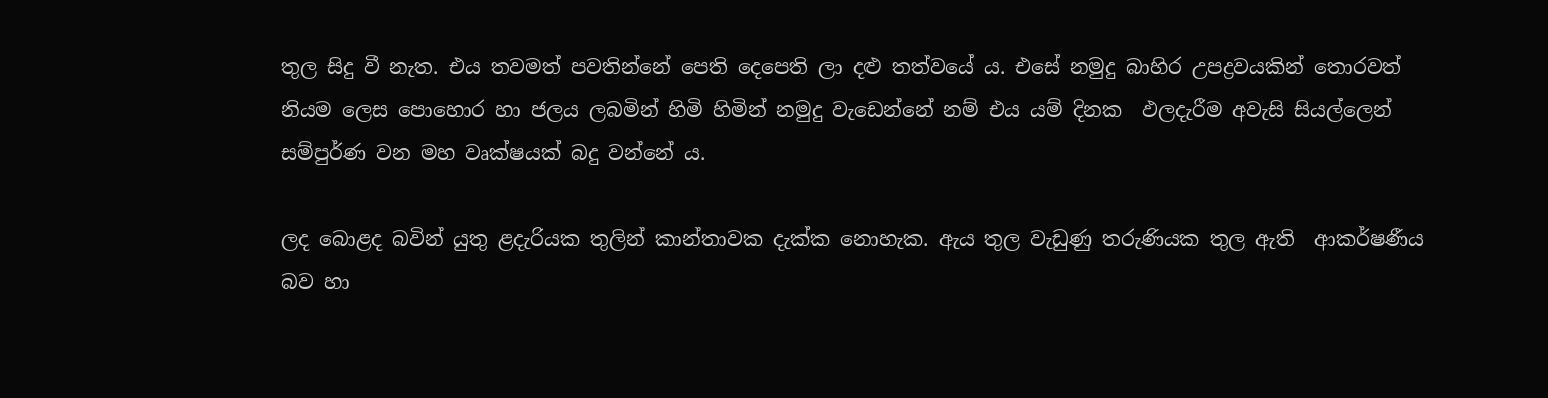තුල සිදු වී නැත. එය තවමත් පවතින්නේ පෙති දෙපෙති ලා දළු තත්වයේ ය. එසේ නමුදු බාහිර උපද්‍රවයකින් තොරවත් නියම ලෙස පොහොර හා ජලය ලබමින් හිමි හිමින් නමුදු වැඩෙන්නේ නම් එය යම් දිනක  ඵලදැරීම අවැසි සියල්ලෙන් සම්පුර්ණ වන මහ වෘක්ෂයක් බදු වන්නේ ය.

ලද බොළද බවින් යුතු ළදැරියක තුලින් කාන්තාවක දැක්ක නොහැක. ඇය තුල වැඩුණු තරුණියක තුල ඇති  ආකර්ෂණීය බව ‍හා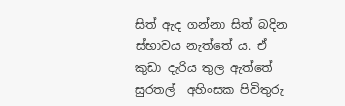සිත් ඇද ගන්නා සිත් බදින ස්භාවය නැත්තේ ය. ඒ  කුඩා දැරිය තුල ඇත්තේ සුරතල්  අහිංසක පිවිතුරු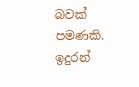බවක් පමණකි. ඉදුරන්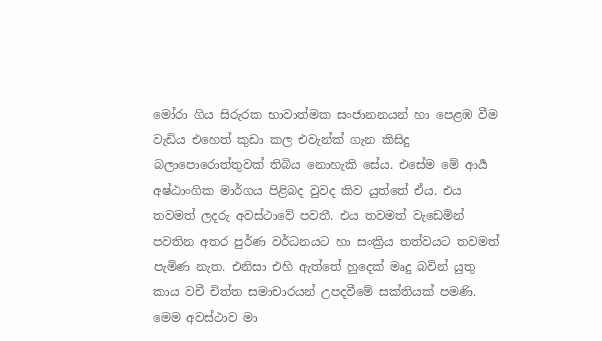මෝරා ගිය සිරුරක භාවාත්මක සංජානනයන් හා පෙළඹ වීම වැඩිය එහෙත් කුඩා කල එවැන්ක් ගැන කිසිදු බලාපොරොත්තුවක් තිබිය නොහැකි සේය. එසේම මේ ආර්‍ය අෂ්ඨාංගික මාර්ගය පිළිබද වුවද කිව යුත්තේ ඒය. එය තවමත් ලදරු අවස්ථාවේ පවතී. එය තවමත් වැඩෙමින් පවතින අතර පුර්ණ වර්ධනයට හා සංක්‍රිය තත්වයට තවමත් පැමිණ නැත. එනිසා එහි ඇත්තේ හුදෙක් මෘදු බවින් යුතු කාය වචී චිත්ත සමාචාරයන් උපදවීමේ සක්තියක් පමණි. මෙම අවස්ථාව මා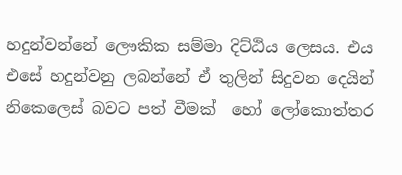හදුන්වන්නේ ලෞකික සම්මා දිට්ඨිය ලෙසය. එය එසේ හදුන්වනු ලබන්නේ ඒ තුලින් සිදුවන දෙයින් නිකෙලෙස් බවට පත් වීමක්  හෝ ලෝකොත්තර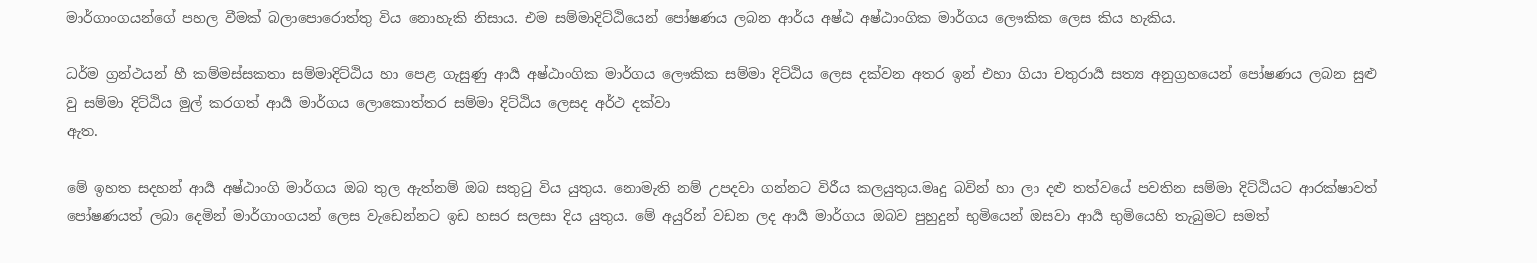මාර්ගාංගයන්ගේ පහල වීමක් බලාපොරොත්තු ‍විය නොහැකි නිසාය. එම සම්මාදිට්ඨියෙන් පෝෂණය ලබන ආර්ය අෂ්ඨ අෂ්ඨාංගික මාර්ගය ලෞකික ලෙස කිය හැකිය.

ධර්ම ග්‍රන්ථයන් හී කම්මස්සකතා සම්මාදිට්ඨි‍ය හා පෙළ ගැසුණු ආර්‍ය අෂ්ඨාංගික මාර්ගය ලෞකික සම්මා දිට්ඨිය ලෙස දක්වන අතර ඉන් එහා ගියා චතුරාර්‍ය සත්‍ය අනුග්‍ර‍හයෙන් පෝෂණය ලබන සුළු වු සම්මා දිට්ඨිය මුල් කරගත් ආර්‍ය මාර්ගය ලොකොත්තර සම්මා දිට්ඨිය ලෙසද අර්ථ දක්වා
ඇත.

මේ ඉහත සදහන් ආර්‍ය අෂ්ඨාංගි මාර්ගය ඔබ තුල ඇත්නම් ඔබ සතුටු විය යුතුය. නොමැති නම් උපදවා ගන්නට විරීය කලයුතුය.මෘදු බවින් හා ලා දළු තත්වයේ පවතින සම්මා දිට්ඨියට ආරක්ෂාවත් පෝෂණයත් ලබා දෙමින් මාර්ගාංගයන් ලෙස වැඩෙන්නට ඉඩ හසර සලසා දිය යුතුය. මේ අයුරින් වඩන ලද ආර්‍ය මාර්ගය ඔබව පුහුදුන් භුමියෙන් ඔසවා ආර්‍ය භුමියෙහි තැබුමට සමත්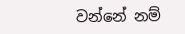වන්නේ නම්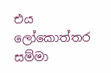එය ලෝකොත්තර සම්මා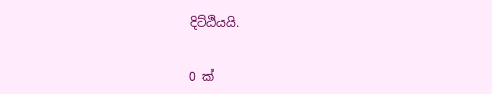දිට්ඨියයි.


0 ක්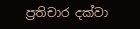ප්‍රතිචාර දක්වා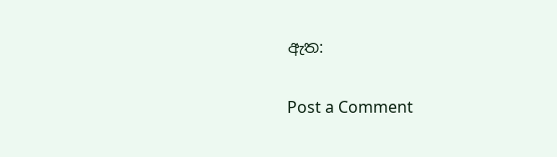ඇත:

Post a Comment